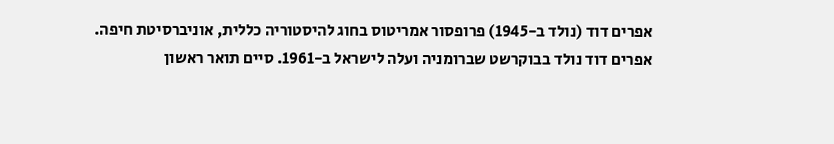אפרים דוד (נולד ב-1945) פרופסור אמריטוס בחוג להיסטוריה כללית, אוניברסיטת חיפה.
אפרים דוד נולד בבוקרשט שברומניה ועלה לישראל ב-1961. סיים תואר ראשון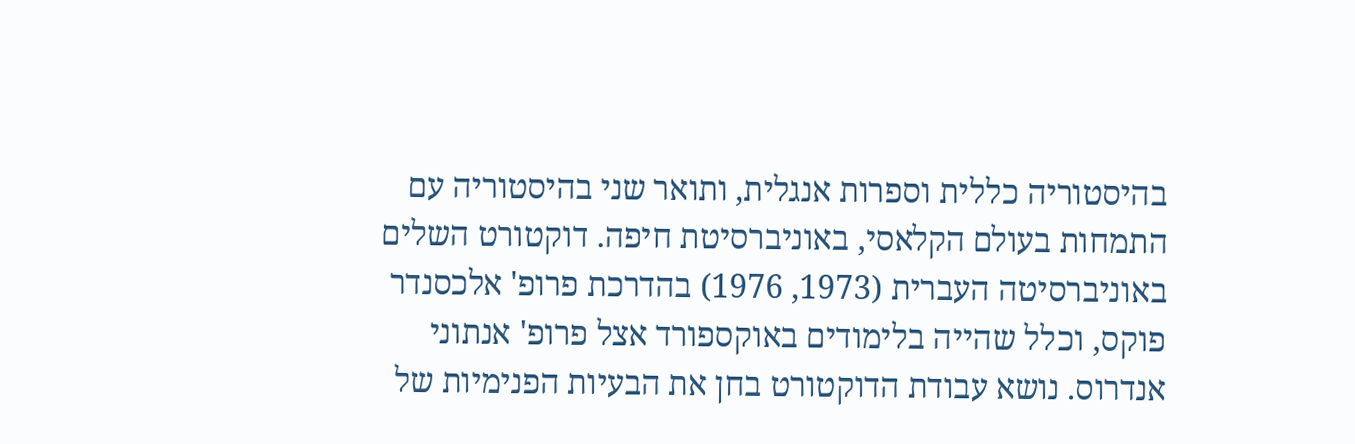בהיסטוריה כללית וספרות אנגלית, ותואר שני בהיסטוריה עם התמחות בעולם הקלאסי, באוניברסיטת חיפה. דוקטורט השלים באוניברסיטה העברית (1973, 1976) בהדרכת פרופ' אלכסנדר פוקס, וכלל שהייה בלימודים באוקספורד אצל פרופ' אנתוני אנדרוס. נושא עבודת הדוקטורט בחן את הבעיות הפנימיות של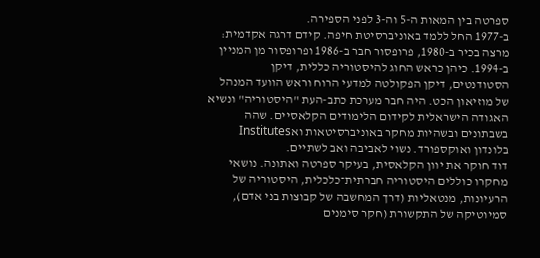ספרטה בין המאות ה-5 וה-3 לפני הספירה.
ב-1977 החל ללמד באוניברסיטת חיפה. קידם דרגה אקדמית: מרצה בכיר ב-1980, פרופסור חבר ב-1986 ופרופסור מן המניין ב-1994. כיהן כראש החוג להיסטוריה כללית, דיקן הסטודנטים, דיקן הפקולטה למדעי הרוח וראש הוועד המנהל של מוזיאון הכט. היה חבר מערכת כתב-העת "היסטוריה" ונשיא האגודה הישראלית לקידום הלימודים הקלאסיים. שהה בשבתונים ובשהיות מחקר באוניברסיטאות ואInstitutes בלונדון ואוקספורד. נשוי לאביבה ואב לשתיים.
דוד חוקר את יוון הקלאסית, בעיקר ספרטה ואתונה. נושאי מחקרו כוללים היסטוריה חברתית־כלכלית, היסטוריה של הרעיונות, מנטאליות (דרך המחשבה של קבוצות בני אדם), סמיוטיקה של התקשורת (חקר סימנים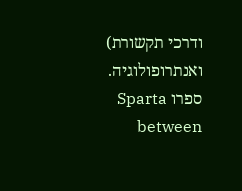ודרכי תקשורת) ואנתרופולוגיה.
ספרו Sparta between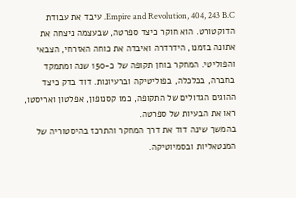Empire and Revolution, 404, 243 B.C. עיבד את עבודת הדוקטורט. הוא חוקר כיצד ספרטה, שבעצמה ניצחה את אתונה בזמנו, הידרדרה ואיבדה את כוחה האזרחי, הצבאי והפוליטי. המחקר בוחן תקופה של כ-150 שנה ומתמקד בחברה, בכלכלה, בפוליטיקה וברעיונות. דוד בדק כיצד ההוגים הגדולים של התקופה, כמו קסנופון, אפלטון ואריסטו, ראו את הבעיות של ספרטה.
בהמשך שינה דוד את דרך המחקר והתרכז בהיסטוריה של המנטאליות ובסמיוטיקה.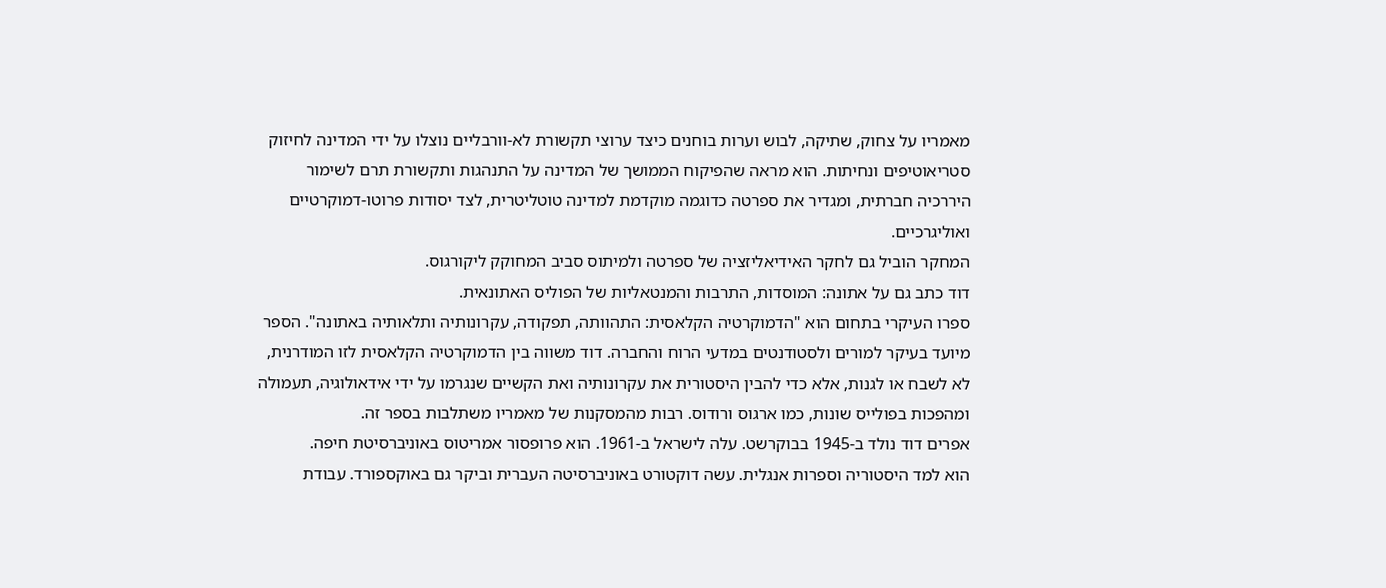מאמריו על צחוק, שתיקה, לבוש וערות בוחנים כיצד ערוצי תקשורת לא-וורבליים נוצלו על ידי המדינה לחיזוק סטריאוטיפים ונחיתות. הוא מראה שהפיקוח הממושך של המדינה על התנהגות ותקשורת תרם לשימור היררכיה חברתית, ומגדיר את ספרטה כדוגמה מוקדמת למדינה טוטליטרית, לצד יסודות פרוטו-דמוקרטיים ואוליגרכיים.
המחקר הוביל גם לחקר האידיאליזציה של ספרטה ולמיתוס סביב המחוקק ליקורגוס.
דוד כתב גם על אתונה: המוסדות, התרבות והמנטאליות של הפוליס האתונאית.
ספרו העיקרי בתחום הוא "הדמוקרטיה הקלאסית: התהוותה, תפקודה, עקרונותיה ותלאותיה באתונה". הספר מיועד בעיקר למורים ולסטודנטים במדעי הרוח והחברה. דוד משווה בין הדמוקרטיה הקלאסית לזו המודרנית, לא לשבח או לגנות, אלא כדי להבין היסטורית את עקרונותיה ואת הקשיים שנגרמו על ידי אידאולוגיה, תעמולה ומהפכות בפולייס שונות, כמו ארגוס ורודוס. רבות מהמסקנות של מאמריו משתלבות בספר זה.
אפרים דוד נולד ב-1945 בבוקרשט. עלה לישראל ב-1961. הוא פרופסור אמריטוס באוניברסיטת חיפה.
הוא למד היסטוריה וספרות אנגלית. עשה דוקטורט באוניברסיטה העברית וביקר גם באוקספורד. עבודת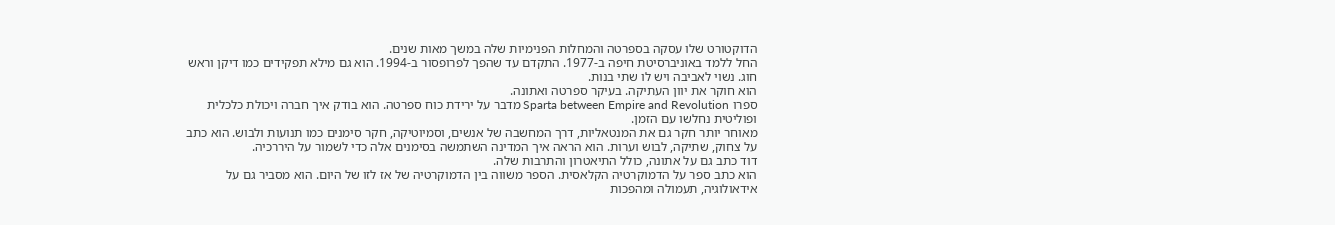הדוקטורט שלו עסקה בספרטה והמחלות הפנימיות שלה במשך מאות שנים.
החל ללמד באוניברסיטת חיפה ב-1977. התקדם עד שהפך לפרופסור ב-1994. הוא גם מילא תפקידים כמו דיקן וראש חוג. נשוי לאביבה ויש לו שתי בנות.
הוא חוקר את יוון העתיקה. בעיקר ספרטה ואתונה.
ספרו Sparta between Empire and Revolution מדבר על ירידת כוח ספרטה. הוא בודק איך חברה ויכולת כלכלית ופוליטית נחלשו עם הזמן.
מאוחר יותר חקר גם את המנטאליות, דרך המחשבה של אנשים, וסמיוטיקה, חקר סימנים כמו תנועות ולבוש. הוא כתב על צחוק, שתיקה, לבוש וערות. הוא הראה איך המדינה השתמשה בסימנים אלה כדי לשמור על היררכיה.
דוד כתב גם על אתונה, כולל התיאטרון והתרבות שלה.
הוא כתב ספר על הדמוקרטיה הקלאסית. הספר משווה בין הדמוקרטיה של אז לזו של היום. הוא מסביר גם על אידאולוגיה, תעמולה ומהפכות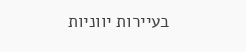בעיירות יווניות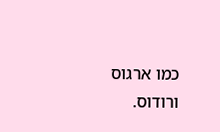כמו ארגוס ורודוס.